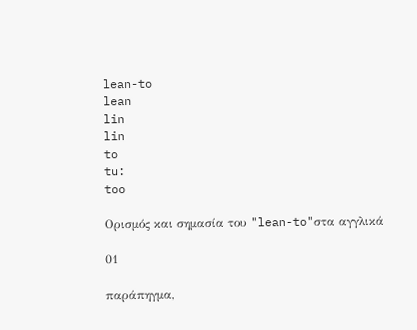lean-to
lean
lin
lin
to
tu:
too

Ορισμός και σημασία του "lean-to"στα αγγλικά

01

παράπηγμα,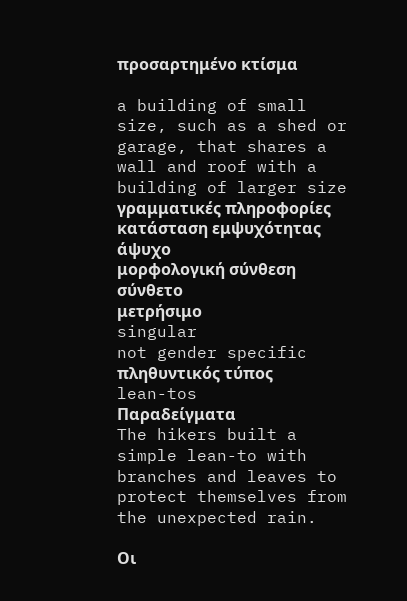προσαρτημένο κτίσμα

a building of small size, such as a shed or garage, that shares a wall and roof with a building of larger size
γραμματικές πληροφορίες
κατάσταση εμψυχότητας
άψυχο
μορφολογική σύνθεση
σύνθετο
μετρήσιμο
singular
not gender specific
πληθυντικός τύπος
lean-tos
Παραδείγματα
The hikers built a simple lean-to with branches and leaves to protect themselves from the unexpected rain.

Οι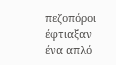πεζοπόροι έφτιαξαν ένα απλό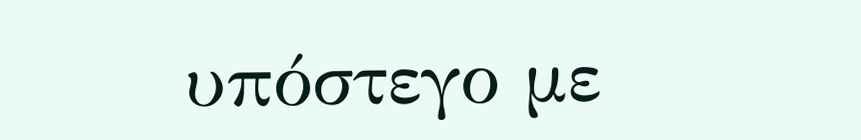υπόστεγο με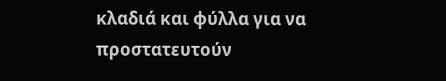κλαδιά και φύλλα για να προστατευτούν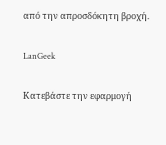από την απροσδόκητη βροχή.

LanGeek

Κατεβάστε την εφαρμογή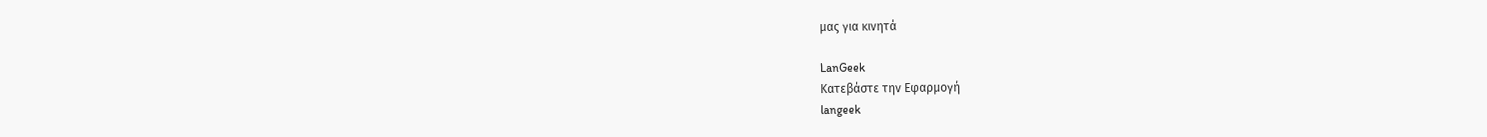μας για κινητά

LanGeek
Κατεβάστε την Εφαρμογή
langeek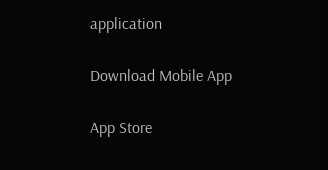application

Download Mobile App

App Store